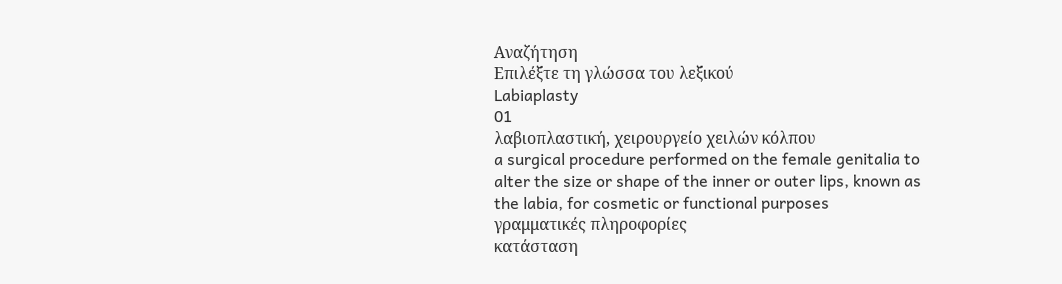Αναζήτηση
Επιλέξτε τη γλώσσα του λεξικού
Labiaplasty
01
λαβιοπλαστική, χειρουργείο χειλών κόλπου
a surgical procedure performed on the female genitalia to alter the size or shape of the inner or outer lips, known as the labia, for cosmetic or functional purposes
γραμματικές πληροφορίες
κατάσταση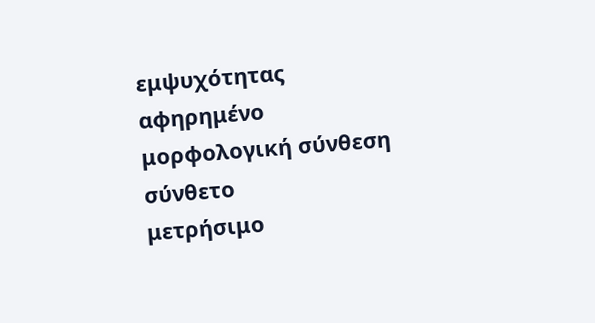εμψυχότητας
αφηρημένο
μορφολογική σύνθεση
σύνθετο
μετρήσιμο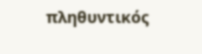πληθυντικός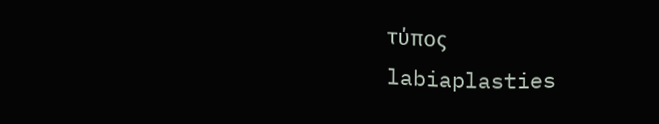τύπος
labiaplasties